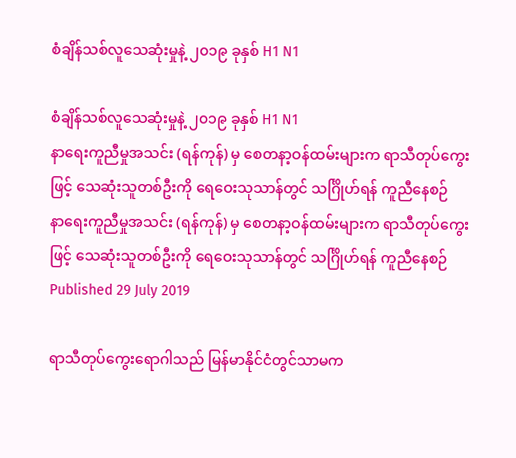စံချိန်သစ်လူသေဆုံးမှုနဲ့ ၂၀၁၉ ခုနှစ် H1 N1

စံချိန်သစ်လူသေဆုံးမှုနဲ့ ၂၀၁၉ ခုနှစ် H1 N1
နာရေးကူညီမှုအသင်း (ရန်ကုန်) မှ စေတနာ့ဝန်ထမ်းများက ရာသီတုပ်ကွေးဖြင့် သေဆုံးသူတစ်ဦးကို ရေဝေးသုသာန်တွင် သင်္ဂြိုဟ်ရန် ကူညီနေစဉ်
နာရေးကူညီမှုအသင်း (ရန်ကုန်) မှ စေတနာ့ဝန်ထမ်းများက ရာသီတုပ်ကွေးဖြင့် သေဆုံးသူတစ်ဦးကို ရေဝေးသုသာန်တွင် သင်္ဂြိုဟ်ရန် ကူညီနေစဉ်
Published 29 July 2019

ရာသီတုပ်ကွေးရောဂါသည် မြန်မာနိုင်ငံတွင်သာမက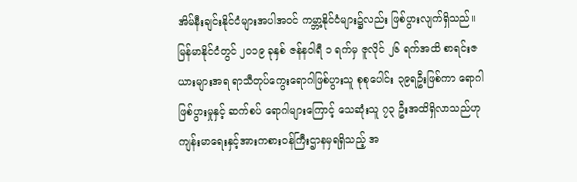အိမ်နီးချင်းနိုင်ငံများအပါအဝင် ကမ္ဘာ့နိုင်ငံများ၌လည်း ဖြစ်ပွားလျက်ရှိသည်။ မြန်မာနိုင်ငံတွင် ၂၀၁၉ ခုနှစ် ဇန်နဝါရီ ၁ ရက်မှ ဇူလိုင် ၂၆ ရက်အထိ စာရင်းဇယားများအရ ရာသီတုပ်ကွေးရောဂါဖြစ်ပွားသူ စုစုပေါင်း ၃၉ရဦးဖြစ်ကာ ရောဂါဖြစ်ပွားမှုနှင့် ဆက်စပ် ရောဂါများကြောင့် သေဆုံးသူ ၇၃ ဦးအထိရှိလာသည်ဟု ကျန်းမာရေးနှင့်အားကစားဝန်ကြီးဌာနမှရရှိသည့် အ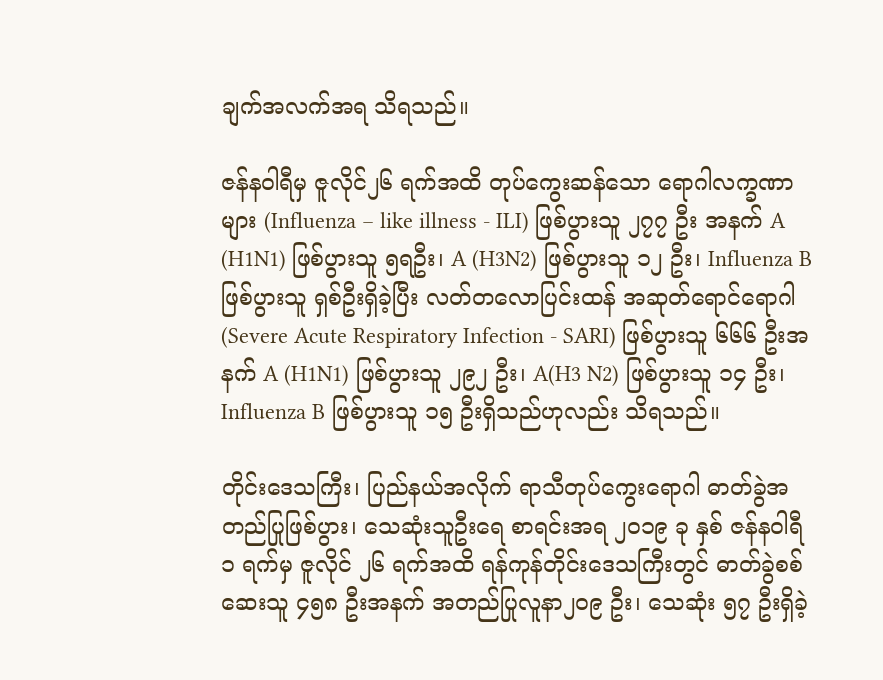ချက်အလက်အရ သိရသည်။

ဇန်နဝါရီမှ ဇူလိုင်၂၆ ရက်အထိ တုပ်ကွေးဆန်သော ရောဂါလက္ခဏာများ (Influenza – like illness - ILI) ဖြစ်ပွားသူ ၂၇၇ ဦး အနက် A (H1N1) ဖြစ်ပွားသူ ၅ရဦး၊ A (H3N2) ဖြစ်ပွားသူ ၁၂ ဦး၊ Influenza B ဖြစ်ပွားသူ ရှစ်ဦးရှိခဲ့ပြီး လတ်တလောပြင်းထန် အဆုတ်ရောင်ရောဂါ (Severe Acute Respiratory Infection - SARI) ဖြစ်ပွားသူ ၆၆၆ ဦးအနက် A (H1N1) ဖြစ်ပွားသူ ၂၉၂ ဦး၊ A(H3 N2) ဖြစ်ပွားသူ ၁၄ ဦး၊ Influenza B ဖြစ်ပွားသူ ၁၅ ဦးရှိသည်ဟုလည်း သိရသည်။

တိုင်းဒေသကြီး၊ ပြည်နယ်အလိုက် ရာသီတုပ်ကွေးရောဂါ ဓာတ်ခွဲအတည်ပြုဖြစ်ပွား၊ သေဆုံးသူဦးရေ စာရင်းအရ ၂၀၁၉ ခု နှစ် ဇန်နဝါရီ ၁ ရက်မှ ဇူလိုင် ၂၆ ရက်အထိ ရန်ကုန်တိုင်းဒေသကြီးတွင် ဓာတ်ခွဲစစ်ဆေးသူ ၄၅၈ ဦးအနက် အတည်ပြုလူနာ၂၀၉ ဦး၊ သေဆုံး ၅၇ ဦးရှိခဲ့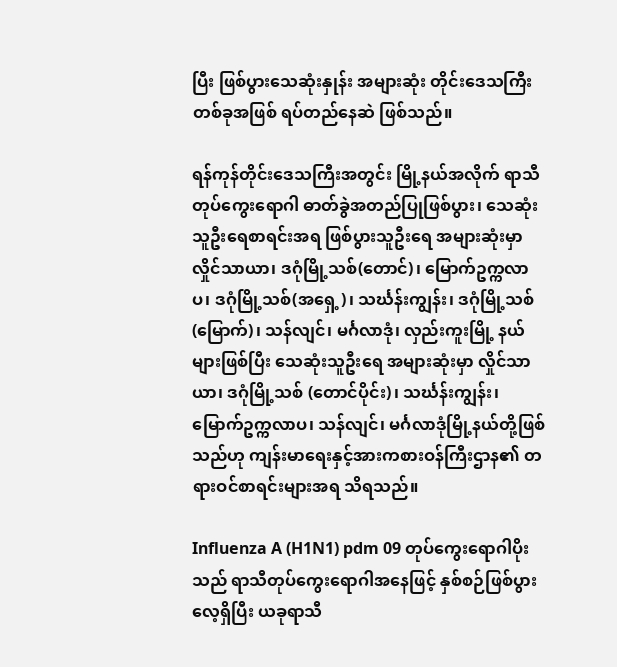ပြီး ဖြစ်ပွားသေဆုံးနှုန်း အများဆုံး တိုင်းဒေသကြီးတစ်ခုအဖြစ် ရပ်တည်နေဆဲ ဖြစ်သည်။

ရန်ကုန်တိုင်းဒေသကြီးအတွင်း မြို့နယ်အလိုက် ရာသီတုပ်ကွေးရောဂါ ဓာတ်ခွဲအတည်ပြုဖြစ်ပွား၊ သေဆုံးသူဦးရေစာရင်းအရ ဖြစ်ပွားသူဦးရေ အများဆုံးမှာ လှိုင်သာယာ၊ ဒဂုံမြို့သစ်(တောင်)၊ မြောက်ဥက္ကလာပ၊ ဒဂုံမြို့သစ်(အရှေ့)၊ သင်္ဃန်းကျွန်း၊ ဒဂုံမြို့သစ် (မြောက်)၊ သန်လျင်၊ မင်္ဂလာဒုံ၊ လှည်းကူးမြို့ နယ်များဖြစ်ပြီး သေဆုံးသူဦးရေ အများဆုံးမှာ လှိုင်သာယာ၊ ဒဂုံမြို့သစ် (တောင်ပိုင်း)၊ သင်္ဃန်းကျွန်း၊ မြောက်ဥက္ကလာပ၊ သန်လျင်၊ မင်္ဂလာဒုံမြို့နယ်တို့ဖြစ်သည်ဟု ကျန်းမာရေးနှင့်အားကစားဝန်ကြီးဌာန၏ တရားဝင်စာရင်းများအရ သိရသည်။

Influenza A (H1N1) pdm 09 တုပ်ကွေးရောဂါပိုးသည် ရာသီတုပ်ကွေးရောဂါအနေဖြင့် နှစ်စဉ်ဖြစ်ပွားလေ့ရှိပြီး ယခုရာသီ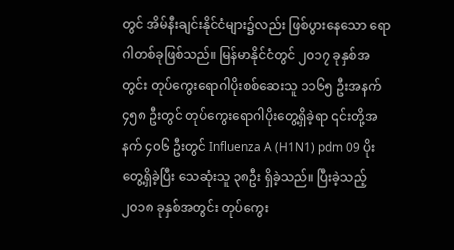တွင် အိမ်နီးချင်းနိုင်ငံများ၌လည်း ဖြစ်ပွားနေသော ရောဂါတစ်ခုဖြစ်သည်။ မြန်မာနိုင်ငံတွင် ၂၀၁၇ ခုနှစ်အတွင်း တုပ်ကွေးရောဂါပိုးစစ်ဆေးသူ ၁၁၆၅ ဦးအနက် ၄၅၈ ဦးတွင် တုပ်ကွေးရောဂါပိုးတွေ့ရှိခဲ့ရာ ၎င်းတို့အနက် ၄၀၆ ဦးတွင် Influenza A (H1N1) pdm 09 ပိုးတွေ့ရှိခဲ့ပြီး သေဆုံးသူ ၃၈ဦး ရှိခဲ့သည်။ ပြီးခဲ့သည့် ၂၀၁၈ ခုနှစ်အတွင်း တုပ်ကွေး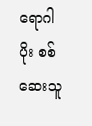ရောဂါပိုး စစ်ဆေးသူ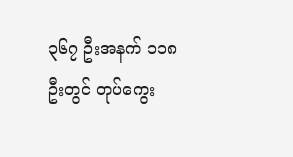၃၆၇ ဦးအနက် ၁၁၈ ဦးတွင် တုပ်ကွေး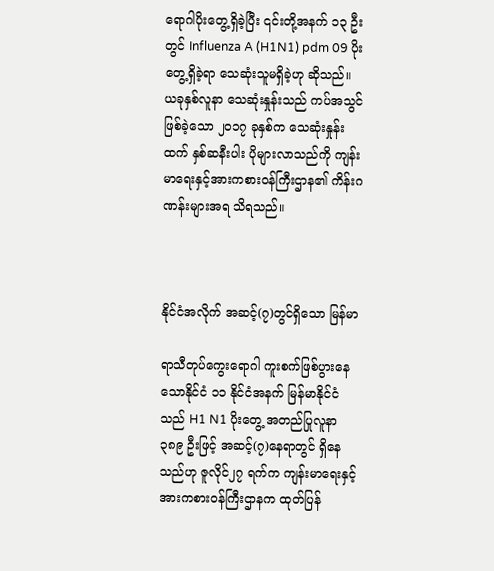ရောဂါပိုးတွေ့ရှိခဲ့ပြီး ၎င်းတို့အနက် ၁၃ ဦးတွင် Influenza A (H1N1) pdm 09 ပိုးတွေ့ရှိခဲ့ရာ သေဆုံးသူမရှိခဲ့ဟု ဆိုသည်။ ယခုနှစ်လူနာ သေဆုံးနှုန်းသည် ကပ်အသွင်ဖြစ်ခဲ့သော ၂၀၁၇ ခုနှစ်က သေဆုံးနှုန်းထက် နှစ်ဆနီးပါး ပိုများလာသည်ကို ကျန်းမာရေးနှင့်အားကစားဝန်ကြီးဌာန၏ ကိန်းဂဏန်းများအရ သိရသည်။



နိုင်ငံအလိုက် အဆင့်(၇)တွင်ရှိသော မြန်မာ

ရာသီတုပ်ကွေးရောဂါ ကူးစက်ဖြစ်ပွားနေသောနိုင်ငံ ၁၁ နိုင်ငံအနက် မြန်မာနိုင်ငံသည် H1 N1 ပိုးတွေ့ အတည်ပြုလူနာ ၃၈၉ ဦးဖြင့် အဆင့်(၇)နေရာတွင် ရှိနေသည်ဟု ဇူလိုင်၂၇ ရက်က ကျန်းမာရေးနှင့်အားကစားဝန်ကြီးဌာနက ထုတ်ပြန်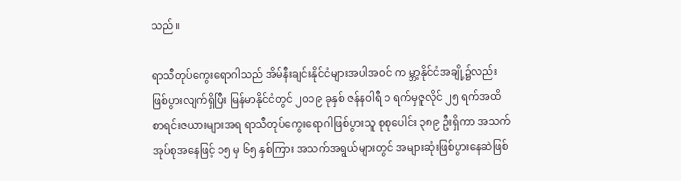သည်။

ရာသီတုပ်ကွေးရောဂါသည် အိမ်နီးချင်းနိုင်ငံများအပါအဝင် က မ္ဘာ့နိုင်ငံအချို့၌လည်း ဖြစ်ပွားလျက်ရှိပြီး မြန်မာနိုင်ငံတွင် ၂၀၁၉ ခုနှစ် ဇန်နဝါရီ ၁ ရက်မှဇူလိုင် ၂၅ ရက်အထိ စာရင်းဇယားများအရ ရာသီတုပ်ကွေးရောဂါဖြစ်ပွားသူ စုစုပေါင်း ၃၈၉ ဦးရှိကာ အသက်အုပ်စုအနေဖြင့် ၁၅ မှ ၆၅ နှစ်ကြား အသက်အရွယ်များတွင် အများဆုံးဖြစ်ပွားနေဆဲဖြစ်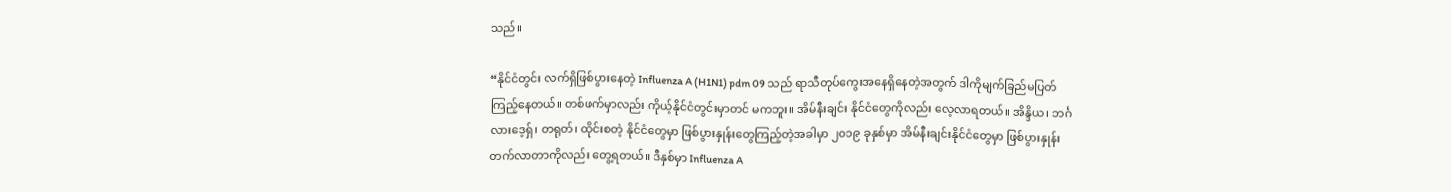သည်။

“နိုင်ငံတွင်း လက်ရှိဖြစ်ပွားနေတဲ့ Influenza A (H1N1) pdm 09 သည် ရာသီတုပ်ကွေးအနေရှိနေတဲ့အတွက် ဒါကိုမျက်ခြည်မပြတ် ကြည့်နေတယ်။ တစ်ဖက်မှာလည်း ကိုယ့်နိုင်ငံတွင်းမှာတင် မကဘူး။ အိမ်နီးချင်း နိုင်ငံတွေကိုလည်း လေ့လာရတယ်။ အိန္ဒိယ၊ ဘင်္ဂလားဒေ့ရှ်၊ တရုတ်၊ ထိုင်းစတဲ့ နိုင်ငံတွေမှာ ဖြစ်ပွားနှုန်းတွေကြည့်တဲ့အခါမှာ ၂၀၁၉ ခုနှစ်မှာ အိမ်နီးချင်းနိုင်ငံတွေမှာ ဖြစ်ပွားနှုန်း တက်လာတာကိုလည်း တွေ့ရတယ်။ ဒီနှစ်မှာ Influenza A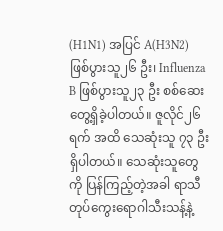(H1N1) အပြင် A(H3N2) ဖြစ်ပွားသူ၂၆ ဦး၊ Influenza B ဖြစ်ပွားသူ၂၃ ဦး စစ်ဆေးတွေ့ရှိခဲ့ပါတယ်။ ဇူလိုင်၂၆ ရက် အထိ သေဆုံးသူ ၇၃ ဦးရှိပါတယ်။ သေဆုံးသူတွေကို ပြန်ကြည့်တဲ့အခါ ရာသီတုပ်ကွေးရောဂါသီးသန့်နဲ့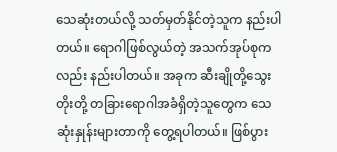သေဆုံးတယ်လို့ သတ်မှတ်နိုင်တဲ့သူက နည်းပါတယ်။ ရောဂါဖြစ်လွယ်တဲ့ အသက်အုပ်စုကလည်း နည်းပါတယ်။ အခုက ဆီးချိုတို့သွေးတိုးတို့ တခြားရောဂါအခံရှိတဲ့သူတွေက သေဆုံးနှုန်းများတာကို တွေ့ရပါတယ်။ ဖြစ်ပွား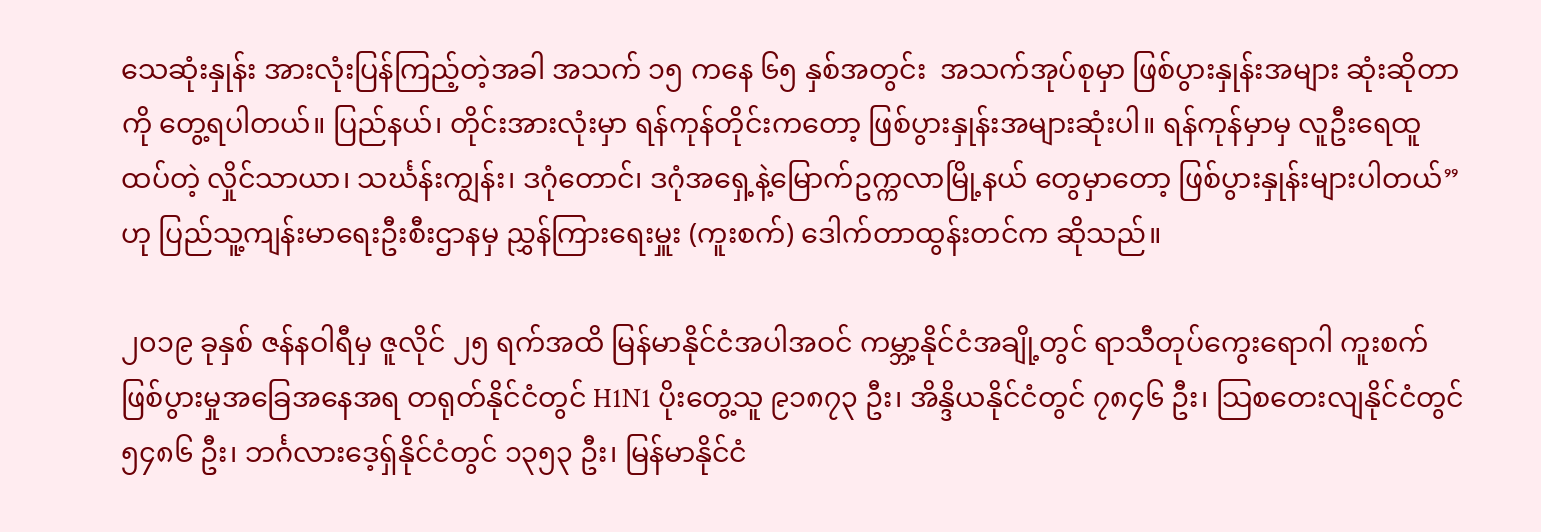သေဆုံးနှုန်း အားလုံးပြန်ကြည့်တဲ့အခါ အသက် ၁၅ ကနေ ၆၅ နှစ်အတွင်း  အသက်အုပ်စုမှာ ဖြစ်ပွားနှုန်းအများ ဆုံးဆိုတာကို တွေ့ရပါတယ်။ ပြည်နယ်၊ တိုင်းအားလုံးမှာ ရန်ကုန်တိုင်းကတော့ ဖြစ်ပွားနှုန်းအများဆုံးပါ။ ရန်ကုန်မှာမှ လူဦးရေထူထပ်တဲ့ လှိုင်သာယာ၊ သင်္ဃန်းကျွန်း၊ ဒဂုံတောင်၊ ဒဂုံအရှေ့နဲ့မြောက်ဥက္ကလာမြို့နယ် တွေမှာတော့ ဖြစ်ပွားနှုန်းများပါတယ်”ဟု ပြည်သူ့ကျန်းမာရေးဦးစီးဌာနမှ ညွှန်ကြားရေးမှူး (ကူးစက်) ဒေါက်တာထွန်းတင်က ဆိုသည်။

၂၀၁၉ ခုနှစ် ဇန်နဝါရီမှ ဇူလိုင် ၂၅ ရက်အထိ မြန်မာနိုင်ငံအပါအဝင် ကမ္ဘာ့နိုင်ငံအချို့တွင် ရာသီတုပ်ကွေးရောဂါ ကူးစက်ဖြစ်ပွားမှုအခြေအနေအရ တရုတ်နိုင်ငံတွင် H1N1 ပိုးတွေ့သူ ၉၁၈၇၃ ဦး၊ အိန္ဒိယနိုင်ငံတွင် ၇၈၄၆ ဦး၊ သြစတေးလျနိုင်ငံတွင် ၅၄၈၆ ဦး၊ ဘင်္ဂလားဒေ့ရှ်နိုင်ငံတွင် ၁၃၅၃ ဦး၊ မြန်မာနိုင်ငံ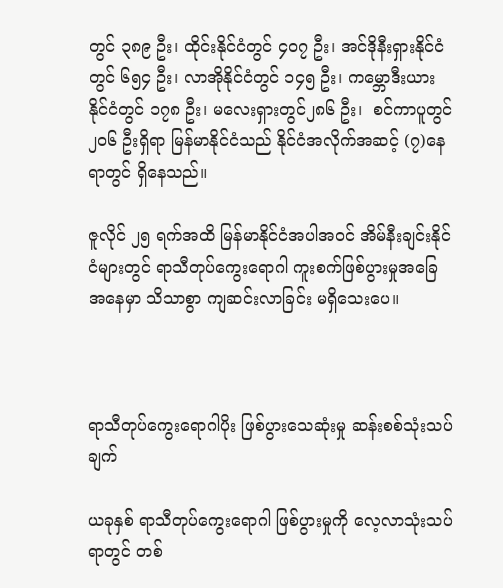တွင် ၃၈၉ ဦး၊ ထိုင်းနိုင်ငံတွင် ၄၀၇ ဦး၊ အင်ဒိုနီးရှားနိုင်ငံတွင် ၆၅၄ ဦး၊ လာအိုနိုင်ငံတွင် ၁၄၅ ဦး၊ ကမ္ဘောဒီးယားနိုင်ငံတွင် ၁၇၈ ဦး၊ မလေးရှားတွင်၂၈၆ ဦး၊  စင်ကာပူတွင်၂၀၆ ဦးရှိရာ မြန်မာနိုင်ငံသည် နိုင်ငံအလိုက်အဆင့် (၇)နေရာတွင် ရှိနေသည်။

ဇူလိုင် ၂၅ ရက်အထိ မြန်မာနိုင်ငံအပါအဝင် အိမ်နီးချင်းနိုင်ငံများတွင် ရာသီတုပ်ကွေးရောဂါ ကူးစက်ဖြစ်ပွားမှုအခြေအနေမှာ သိသာစွာ ကျဆင်းလာခြင်း မရှိသေးပေ။



ရာသီတုပ်ကွေးရောဂါပိုး ဖြစ်ပွားသေဆုံးမှု ဆန်းစစ်သုံးသပ်ချက်

ယခုနှစ် ရာသီတုပ်ကွေးရောဂါ ဖြစ်ပွားမှုကို လေ့လာသုံးသပ်ရာတွင် တစ်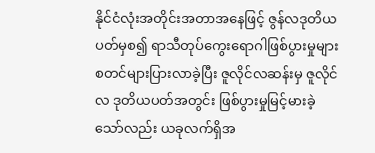နိုင်ငံလုံးအတိုင်းအတာအနေဖြင့် ဇွန်လဒုတိယပတ်မှစ၍ ရာသီတုပ်ကွေးရောဂါဖြစ်ပွားမှုများ စတင်များပြားလာခဲ့ပြီး ဇူလိုင်လဆန်းမှ ဇူလိုင်လ ဒုတိယပတ်အတွင်း ဖြစ်ပွားမှုမြင့်မားခဲ့သော်လည်း ယခုလက်ရှိအ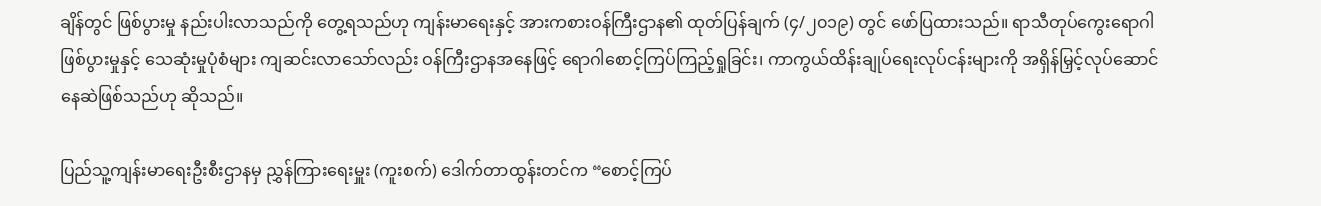ချိန်တွင် ဖြစ်ပွားမှု နည်းပါးလာသည်ကို တွေ့ရသည်ဟု ကျန်းမာရေးနှင့် အားကစားဝန်ကြီးဌာန၏ ထုတ်ပြန်ချက် (၄/၂၀၁၉) တွင် ဖော်ပြထားသည်။ ရာသီတုပ်ကွေးရောဂါ ဖြစ်ပွားမှုနှင့် သေဆုံးမှုပုံစံများ ကျဆင်းလာသော်လည်း ဝန်ကြီးဌာနအနေဖြင့် ရောဂါစောင့်ကြပ်ကြည့်ရှုခြင်း၊ ကာကွယ်ထိန်းချုပ်ရေးလုပ်ငန်းများကို အရှိန်မြှင့်လုပ်ဆောင်နေဆဲဖြစ်သည်ဟု ဆိုသည်။

ပြည်သူ့ကျန်းမာရေးဦးစီးဌာနမှ ညွှန်ကြားရေးမှူး (ကူးစက်) ဒေါက်တာထွန်းတင်က “စောင့်ကြပ်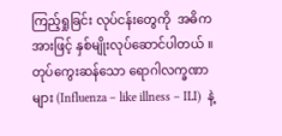ကြည့်ရှုခြင်း လုပ်ငန်းတွေကို  အဓိကအားဖြင့် နှစ်မျိုးလုပ်ဆောင်ပါတယ် ။တုပ်ကွေးဆန်သော ရောဂါလက္ခဏာများ (Influenza – like illness – ILI)  နဲ့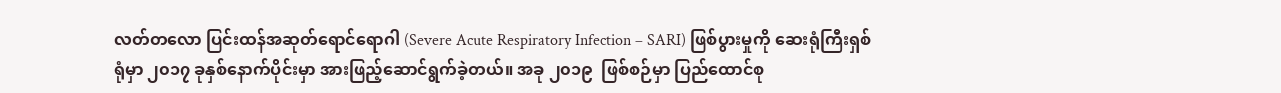လတ်တလော ပြင်းထန်အဆုတ်ရောင်ရောဂါ (Severe Acute Respiratory Infection – SARI) ဖြစ်ပွားမှုကို ဆေးရုံကြီးရှစ်ရုံမှာ ၂၀၁၇ ခုနှစ်နောက်ပိုင်းမှာ အားဖြည့်ဆောင်ရွက်ခဲ့တယ်။ အခု ၂၀၁၉  ဖြစ်စဉ်မှာ ပြည်ထောင်စု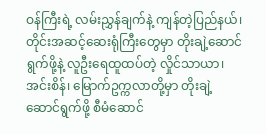ဝန်ကြီးရဲ့ လမ်းညွှန်ချက်နဲ့ ကျန်တဲ့ပြည်နယ်၊ တိုင်းအဆင့်ဆေးရုံကြီးတွေမှာ တိုးချဲ့ဆောင်ရွက်ဖို့နဲ့ လူဦးရေထူထပ်တဲ့ လှိုင်သာယာ၊ အင်းစိန်၊ မြောက်ဥက္ကလာတို့မှာ တိုးချဲ့ဆောင်ရွက်ဖို့ စီမံဆောင်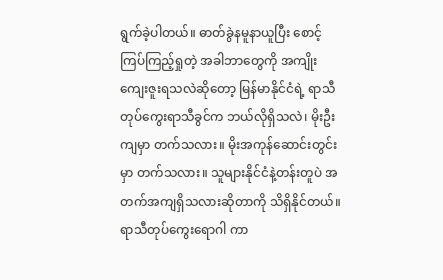ရွက်ခဲ့ပါတယ်။ ဓာတ်ခွဲနမူနာယူပြီး စောင့်ကြပ်ကြည့်ရှုတဲ့ အခါဘာတွေကို အကျိုးကျေးဇူးရသလဲဆိုတော့ မြန်မာနိုင်ငံရဲ့ ရာသီတုပ်ကွေးရာသီခွင်က ဘယ်လိုရှိသလဲ၊ မိုးဦးကျမှာ တက်သလား။ မိုးအကုန်ဆောင်းတွင်းမှာ တက်သလား။ သူများနိုင်ငံနဲ့တန်းတူပဲ အတက်အကျရှိသလားဆိုတာကို သိရှိနိုင်တယ်။ ရာသီတုပ်ကွေးရောဂါ ကာ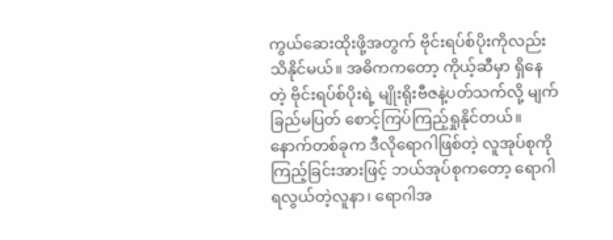ကွယ်ဆေးထိုးဖို့အတွက် ဗိုင်းရပ်စ်ပိုးကိုလည်း သိနိုင်မယ်။ အဓိကကတော့ ကိုယ့်ဆီမှာ ရှိနေတဲ့ ဗိုင်းရပ်စ်ပိုးရဲ့ မျိုးရိုးဗီဇနဲ့ပတ်သက်လို့ မျက်ခြည်မပြတ် စောင့်ကြပ်ကြည့်ရှုနိုင်တယ်။ နောက်တစ်ခုက ဒီလိုရောဂါဖြစ်တဲ့ လူအုပ်စုကို ကြည့်ခြင်းအားဖြင့် ဘယ်အုပ်စုကတော့ ရောဂါရလွယ်တဲ့လူနာ၊ ရောဂါအ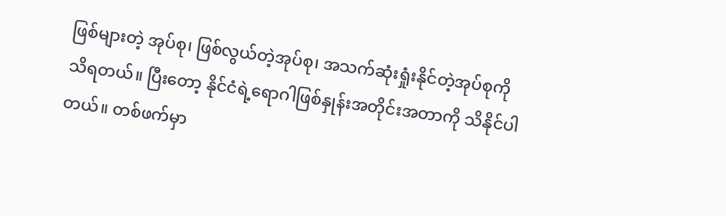ဖြစ်များတဲ့ အုပ်စု၊ ဖြစ်လွယ်တဲ့အုပ်စု၊ အသက်ဆုံးရှုံးနိုင်တဲ့အုပ်စုကို သိရတယ်။ ပြီးတော့ နိုင်ငံရဲ့ရောဂါဖြစ်နှုန်းအတိုင်းအတာကို သိနိုင်ပါတယ်။ တစ်ဖက်မှာ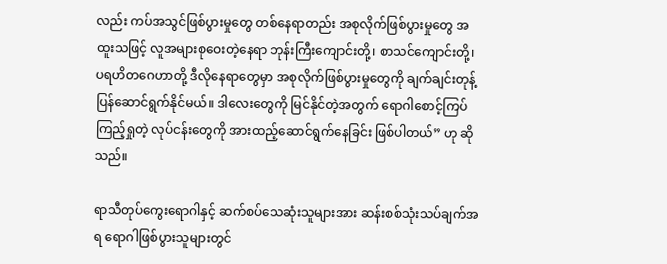လည်း ကပ်အသွင်ဖြစ်ပွားမှုတွေ တစ်နေရာတည်း အစုလိုက်ဖြစ်ပွားမှုတွေ အထူးသဖြင့် လူအများစုဝေးတဲ့နေရာ ဘုန်းကြီးကျောင်းတို့၊ စာသင်ကျောင်းတို့၊ ပရဟိတဂေဟာတို့ ဒီလိုနေရာတွေမှာ အစုလိုက်ဖြစ်ပွားမှုတွေကို ချက်ချင်းတုန့်ပြန်ဆောင်ရွက်နိုင်မယ်။ ဒါလေးတွေကို မြင်နိုင်တဲ့အတွက် ရောဂါစောင့်ကြပ်ကြည့်ရှုတဲ့ လုပ်ငန်းတွေကို အားထည့်ဆောင်ရွက်နေခြင်း ဖြစ်ပါတယ်” ဟု ဆိုသည်။

ရာသီတုပ်ကွေးရောဂါနှင့် ဆက်စပ်သေဆုံးသူများအား ဆန်းစစ်သုံးသပ်ချက်အရ ရောဂါဖြစ်ပွားသူများတွင်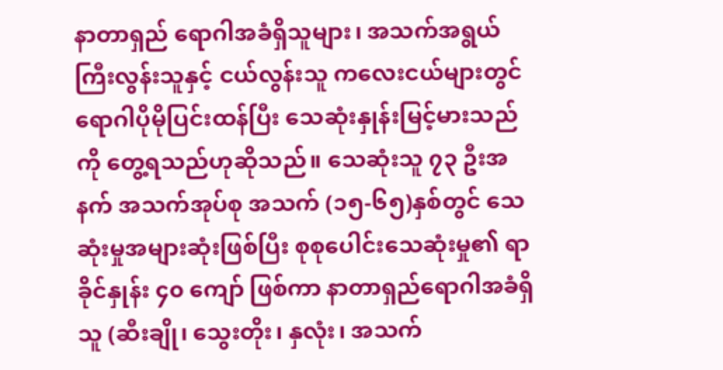နာတာရှည် ရောဂါအခံရှိသူများ၊ အသက်အရွယ်ကြီးလွန်းသူနှင့် ငယ်လွန်းသူ ကလေးငယ်များတွင် ရောဂါပိုမိုပြင်းထန်ပြီး သေဆုံးနှုန်းမြင့်မားသည်ကို တွေ့ရသည်ဟုဆိုသည်။ သေဆုံးသူ ၇၃ ဦးအနက် အသက်အုပ်စု အသက် (၁၅-၆၅)နှစ်တွင် သေဆုံးမှုအများဆုံးဖြစ်ပြီး စုစုပေါင်းသေဆုံးမှု၏ ရာခိုင်နှုန်း ၄၀ ကျော် ဖြစ်ကာ နာတာရှည်ရောဂါအခံရှိသူ (ဆီးချို၊ သွေးတိုး၊ နှလုံး၊ အသက်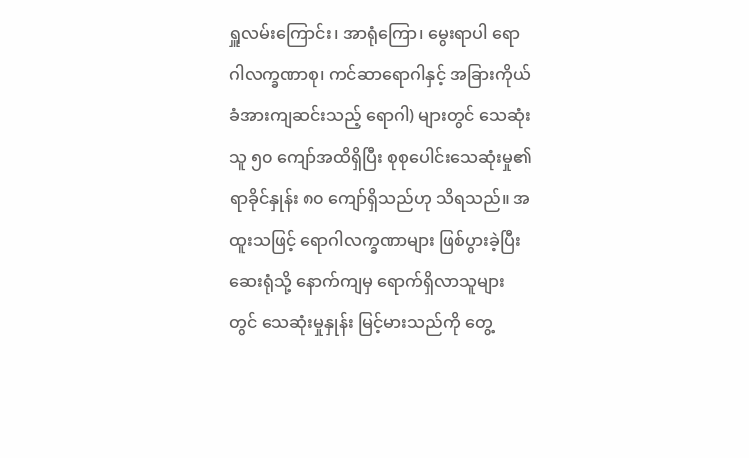ရှူလမ်းကြောင်း၊ အာရုံကြော၊ မွေးရာပါ ရောဂါလက္ခဏာစု၊ ကင်ဆာရောဂါနှင့် အခြားကိုယ်ခံအားကျဆင်းသည့် ရောဂါ) များတွင် သေဆုံးသူ ၅၀ ကျော်အထိရှိပြီး စုစုပေါင်းသေဆုံးမှု၏ ရာခိုင်နှုန်း ၈၀ ကျော်ရှိသည်ဟု သိရသည်။ အထူးသဖြင့် ရောဂါလက္ခဏာများ ဖြစ်ပွားခဲ့ပြီး ဆေးရုံသို့ နောက်ကျမှ ရောက်ရှိလာသူများတွင် သေဆုံးမှုနှုန်း မြင့်မားသည်ကို တွေ့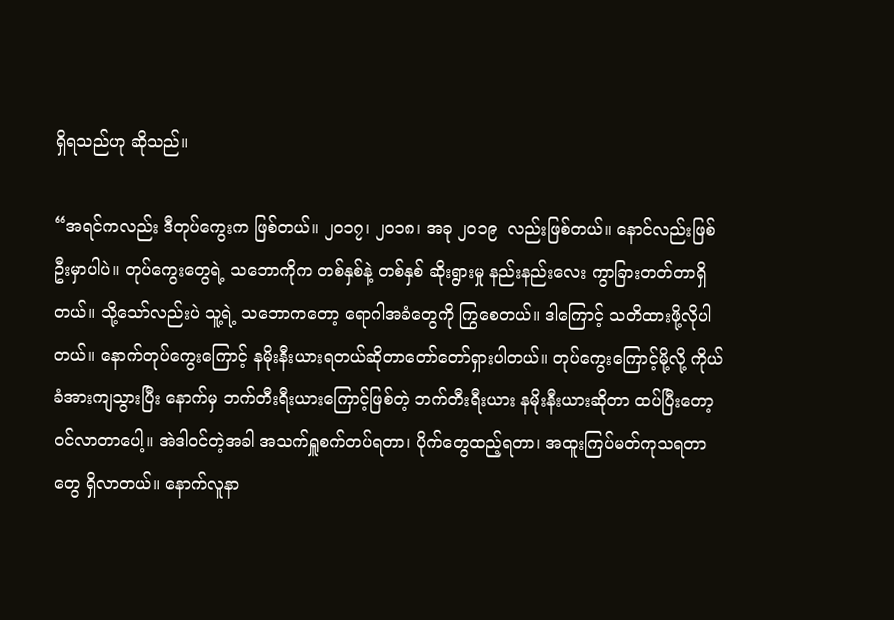ရှိရသည်ဟု ဆိုသည်။

“အရင်ကလည်း ဒီတုပ်ကွေးက ဖြစ်တယ်။ ၂၀၁၇၊ ၂၀၁၈၊ အခု ၂၀၁၉  လည်းဖြစ်တယ်။ နောင်လည်းဖြစ်ဦးမှာပါပဲ။ တုပ်ကွေးတွေရဲ့ သဘောကိုက တစ်နှစ်နဲ့ တစ်နှစ် ဆိုးရွားမှု နည်းနည်းလေး ကွာခြားတတ်တာရှိတယ်။ သို့သော်လည်းပဲ သူ့ရဲ့ သဘောကတော့ ရောဂါအခံတွေကို ကြွစေတယ်။ ဒါကြောင့် သတိထားဖို့လိုပါတယ်။ နောက်တုပ်ကွေးကြောင့် နမိုးနီးယားရတယ်ဆိုတာတော်တော်ရှားပါတယ်။ တုပ်ကွေးကြောင့်မို့လို့ ကိုယ်ခံအားကျသွားပြီး နောက်မှ ဘက်တီးရီးယားကြောင့်ဖြစ်တဲ့ ဘက်တီးရီးယား နမိုးနီးယားဆိုတာ ထပ်ပြီးတော့ ဝင်လာတာပေါ့။ အဲဒါဝင်တဲ့အခါ အသက်ရှူစက်တပ်ရတာ၊ ပိုက်တွေထည့်ရတာ၊ အထူးကြပ်မတ်ကုသရတာတွေ ရှိလာတယ်။ နောက်လူနာ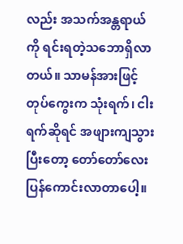လည်း အသက်အန္တရာယ်ကို ရင်းရတဲ့သဘောရှိလာတယ်။ သာမန်အားဖြင့် တုပ်ကွေးက သုံးရက်၊ ငါးရက်ဆိုရင် အဖျားကျသွားပြီးတော့ တော်တော်လေး ပြန်ကောင်းလာတာပေါ့။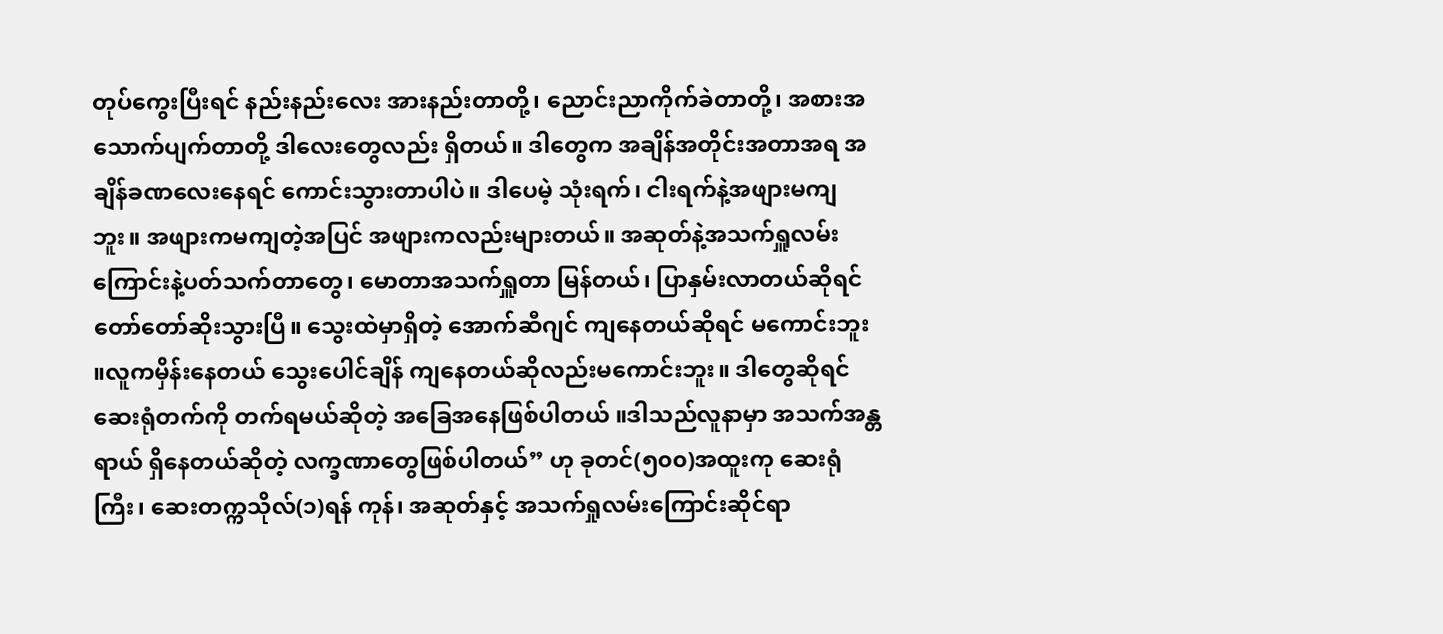တုပ်ကွေးပြီးရင် နည်းနည်းလေး အားနည်းတာတို့၊ ညောင်းညာကိုက်ခဲတာတို့၊ အစားအသောက်ပျက်တာတို့ ဒါလေးတွေလည်း ရှိတယ်။ ဒါတွေက အချိန်အတိုင်းအတာအရ အချိန်ခဏလေးနေရင် ကောင်းသွားတာပါပဲ။ ဒါပေမဲ့ သုံးရက်၊ ငါးရက်နဲ့အဖျားမကျဘူး။ အဖျားကမကျတဲ့အပြင် အဖျားကလည်းများတယ်။ အဆုတ်နဲ့အသက်ရှူလမ်းကြောင်းနဲ့ပတ်သက်တာတွေ၊ မောတာအသက်ရှူတာ မြန်တယ်၊ ပြာနှမ်းလာတယ်ဆိုရင် တော်တော်ဆိုးသွားပြီ။ သွေးထဲမှာရှိတဲ့ အောက်ဆီဂျင် ကျနေတယ်ဆိုရင် မကောင်းဘူး ။လူကမှိန်းနေတယ် သွေးပေါင်ချိန် ကျနေတယ်ဆိုလည်းမကောင်းဘူး။ ဒါတွေဆိုရင် ဆေးရုံတက်ကို တက်ရမယ်ဆိုတဲ့ အခြေအနေဖြစ်ပါတယ် ။ဒါသည်လူနာမှာ အသက်အန္တရာယ် ရှိနေတယ်ဆိုတဲ့ လက္ခဏာတွေဖြစ်ပါတယ်” ဟု ခုတင်(၅၀၀)အထူးကု ဆေးရုံကြီး၊ ဆေးတက္ကသိုလ်(၁)ရန် ကုန်၊ အဆုတ်နှင့် အသက်ရှုလမ်းကြောင်းဆိုင်ရာ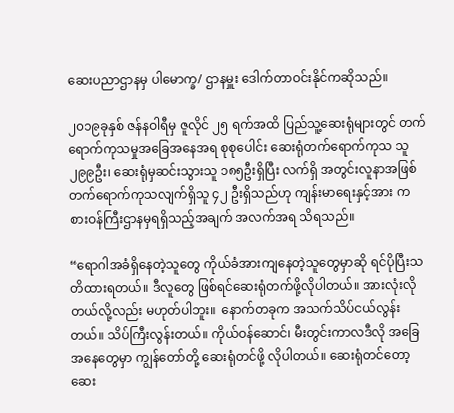ဆေးပညာဌာနမှ ပါမောက္ခ/ ဌာနမှူး ဒေါက်တာဝင်းနိုင်ကဆိုသည်။

၂၀၁၉ခုနှစ် ဇန်နဝါရီမှ ဇူလိုင် ၂၅ ရက်အထိ ပြည်သူ့ဆေးရုံများတွင် တက်ရောက်ကုသမှုအခြေအနေအရ စုစုပေါင်း ဆေးရုံတက်ရောက်ကုသ သူ ၂၉၉ဦး၊ ဆေးရုံမှဆင်းသွားသူ ၁၈၅ဦးရှိပြီး လက်ရှိ အတွင်းလူနာအဖြစ် တက်ရောက်ကုသလျက်ရှိသူ ၄၂ ဦးရှိသည်ဟု ကျန်းမာရေးနှင့်အား ကစားဝန်ကြီးဌာနမှရရှိသည့်အချက် အလက်အရ သိရသည်။

“ရောဂါအခံရှိနေတဲ့သူတွေ ကိုယ်ခံအားကျနေတဲ့သူတွေမှာဆို ရင်ပိုပြီးသတိထားရတယ်။ ဒီလူတွေ ဖြစ်ရင်ဆေးရုံတက်ဖို့လိုပါတယ်။ အားလုံးလိုတယ်လို့လည်း မဟုတ်ပါဘူး။  နောက်တခုက အသက်သိပ်ငယ်လွန်းတယ်။ သိပ်ကြီးလွန်းတယ်။ ကိုယ်ဝန်ဆောင်၊ မီးတွင်းကာလဒီလို အခြေအနေတွေမှာ ကျွန်တော်တို့ ဆေးရုံတင်ဖို့ လိုပါတယ်။ ဆေးရုံတင်တော့ ဆေး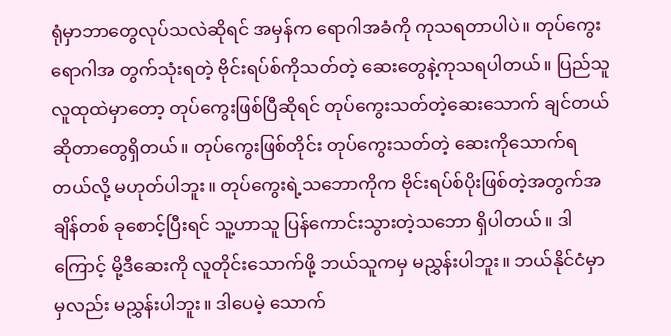ရုံမှာဘာတွေလုပ်သလဲဆိုရင် အမှန်က ရောဂါအခံကို ကုသရတာပါပဲ။ တုပ်ကွေးရောဂါအ တွက်သုံးရတဲ့ ဗိုင်းရပ်စ်ကိုသတ်တဲ့ ဆေးတွေနဲ့ကုသရပါတယ်။ ပြည်သူလူထုထဲမှာတော့ တုပ်ကွေးဖြစ်ပြီဆိုရင် တုပ်ကွေးသတ်တဲ့ဆေးသောက် ချင်တယ်ဆိုတာတွေရှိတယ်။ တုပ်ကွေးဖြစ်တိုင်း တုပ်ကွေးသတ်တဲ့ ဆေးကိုသောက်ရတယ်လို့ မဟုတ်ပါဘူး။ တုပ်ကွေးရဲ့သဘောကိုက ဗိုင်းရပ်စ်ပိုးဖြစ်တဲ့အတွက်အချိန်တစ် ခုစောင့်ပြီးရင် သူ့ဟာသူ ပြန်ကောင်းသွားတဲ့သဘော ရှိပါတယ်။ ဒါကြောင့် မို့ဒီဆေးကို လူတိုင်းသောက်ဖို့ ဘယ်သူကမှ မညွှန်းပါဘူး။ ဘယ်နိုင်ငံမှာမှလည်း မညွှန်းပါဘူး။ ဒါပေမဲ့ သောက်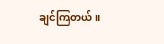ချင်ကြတယ်။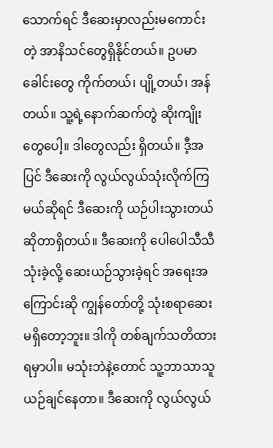သောက်ရင် ဒီဆေးမှာလည်းမကောင်းတဲ့ အာနိသင်တွေရှိနိုင်တယ်။ ဥပမာ ခေါင်းတွေ ကိုက်တယ်၊ ပျို့တယ်၊ အန်တယ်။ သူ့ရဲ့နောက်ဆက်တွဲ ဆိုးကျိုးတွေပေါ့။ ဒါတွေလည်း ရှိတယ်။ ဒီ့အပြင် ဒီဆေးကို လွယ်လွယ်သုံးလိုက်ကြမယ်ဆိုရင် ဒီဆေးကို ယဉ်ပါးသွားတယ် ဆိုတာရှိတယ်။ ဒီဆေးကို ပေါပေါသီသီသုံးခဲ့လို့ ဆေးယဉ်သွားခဲ့ရင် အရေးအကြောင်းဆို ကျွန်တော်တို့ သုံးစရာဆေးမရှိတော့ဘူး။ ဒါကို တစ်ချက်သတိထားရမှာပါ။ မသုံးဘဲနဲ့တောင် သူ့ဘာသာသူယဉ်ချင်နေတာ။ ဒီဆေးကို လွယ်လွယ်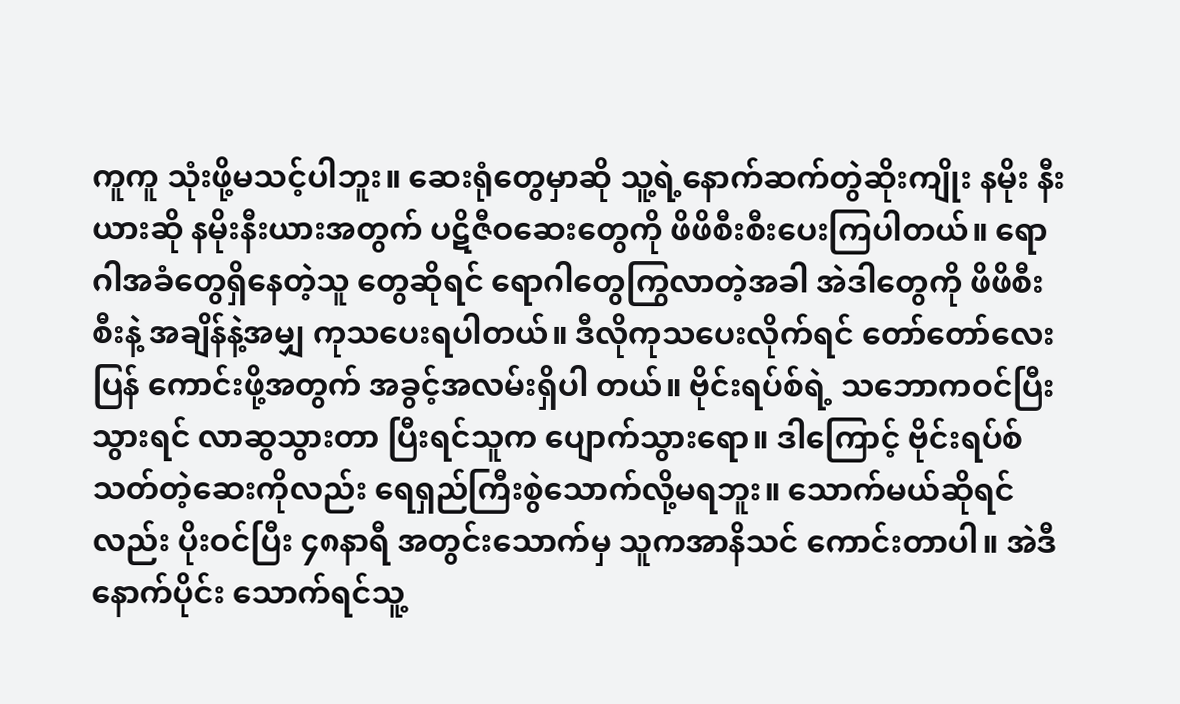ကူကူ သုံးဖို့မသင့်ပါဘူး။ ဆေးရုံတွေမှာဆို သူ့ရဲ့နောက်ဆက်တွဲဆိုးကျိုး နမိုး နီးယားဆို နမိုးနီးယားအတွက် ပဋိဇီဝဆေးတွေကို ဖိဖိစီးစီးပေးကြပါတယ်။ ရောဂါအခံတွေရှိနေတဲ့သူ တွေဆိုရင် ရောဂါတွေကြွလာတဲ့အခါ အဲဒါတွေကို ဖိဖိစီးစီးနဲ့ အချိန်နဲ့အမျှ ကုသပေးရပါတယ်။ ဒီလိုကုသပေးလိုက်ရင် တော်တော်လေးပြန် ကောင်းဖို့အတွက် အခွင့်အလမ်းရှိပါ တယ်။ ဗိုင်းရပ်စ်ရဲ့ သဘောကဝင်ပြီးသွားရင် လာဆွသွားတာ ပြီးရင်သူက ပျောက်သွားရော။ ဒါကြောင့် ဗိုင်းရပ်စ်သတ်တဲ့ဆေးကိုလည်း ရေရှည်ကြီးစွဲသောက်လို့မရဘူး။ သောက်မယ်ဆိုရင်လည်း ပိုးဝင်ပြီး ၄၈နာရီ အတွင်းသောက်မှ သူကအာနိသင် ကောင်းတာပါ။ အဲဒီနောက်ပိုင်း သောက်ရင်သူ့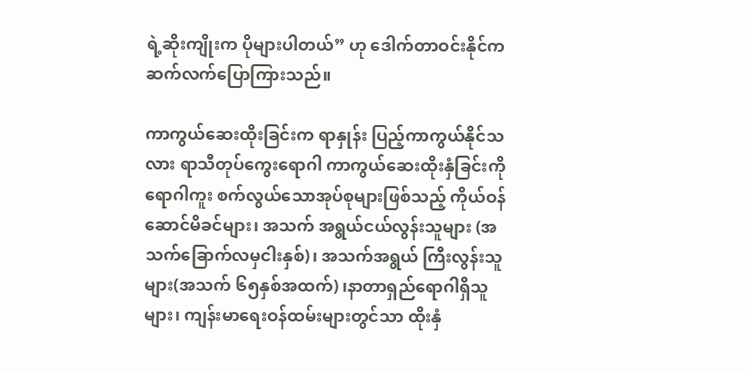ရဲ့ဆိုးကျိုးက ပိုများပါတယ်” ဟု ဒေါက်တာဝင်းနိုင်က ဆက်လက်ပြောကြားသည်။

ကာကွယ်ဆေးထိုးခြင်းက ရာနှုန်း ပြည့်ကာကွယ်နိုင်သလား ရာသီတုပ်ကွေးရောဂါ ကာကွယ်ဆေးထိုးနှံခြင်းကို ရောဂါကူး စက်လွယ်သောအုပ်စုများဖြစ်သည့် ကိုယ်ဝန်ဆောင်မိခင်များ၊ အသက် အရွယ်ငယ်လွန်းသူများ (အသက်ခြောက်လမှငါးနှစ်)၊ အသက်အရွယ် ကြီးလွန်းသူများ(အသက် ၆၅နှစ်အထက်) ၊နာတာရှည်ရောဂါရှိသူများ၊ ကျန်းမာရေးဝန်ထမ်းများတွင်သာ ထိုးနှံ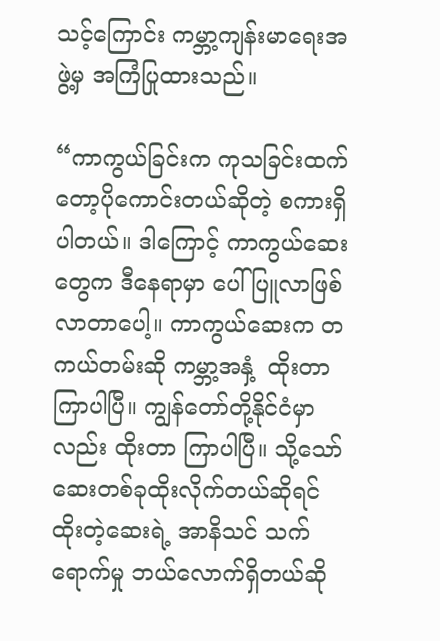သင့်ကြောင်း ကမ္ဘာ့ကျန်းမာရေးအဖွဲ့မှ အကြံပြုထားသည်။

“ကာကွယ်ခြင်းက ကုသခြင်းထက်တော့ပိုကောင်းတယ်ဆိုတဲ့ စကားရှိပါတယ်။ ဒါကြောင့် ကာကွယ်ဆေးတွေက ဒီနေရာမှာ ပေါ်ပြူလာဖြစ်လာတာပေါ့။ ကာကွယ်ဆေးက တကယ်တမ်းဆို ကမ္ဘာ့အနှံ့  ထိုးတာကြာပါပြီ။ ကျွန်တော်တို့နိုင်ငံမှာလည်း ထိုးတာ ကြာပါပြီ။ သို့သော် ဆေးတစ်ခုထိုးလိုက်တယ်ဆိုရင် ထိုးတဲ့ဆေးရဲ့ အာနိသင် သက်ရောက်မှု ဘယ်လောက်ရှိတယ်ဆို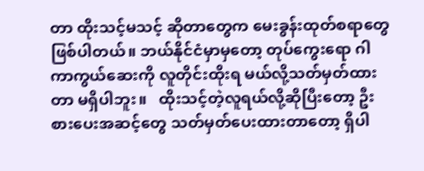တာ ထိုးသင့်မသင့် ဆိုတာတွေက မေးခွန်းထုတ်စရာတွေဖြစ်ပါတယ်။ ဘယ်နိုင်ငံမှာမှတော့ တုပ်ကွေးရော ဂါကာကွယ်ဆေးကို လူတိုင်းထိုးရ မယ်လို့သတ်မှတ်ထားတာ မရှိပါဘူး။   ထိုးသင့်တဲ့လူရယ်လို့ဆိုပြီးတော့ ဦးစားပေးအဆင့်တွေ သတ်မှတ်ပေးထားတာတော့ ရှိပါ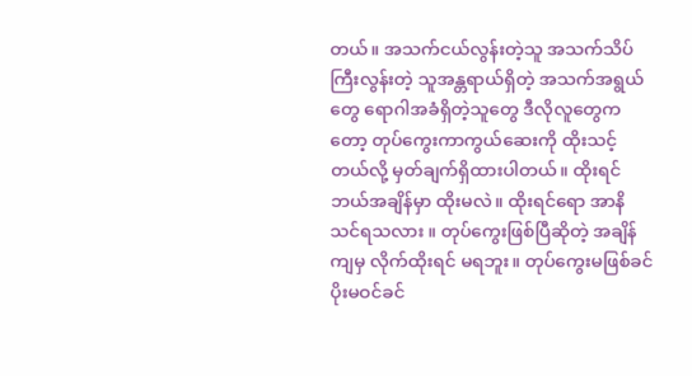တယ်။ အသက်ငယ်လွန်းတဲ့သူ အသက်သိပ်ကြီးလွန်းတဲ့ သူအန္တရာယ်ရှိတဲ့ အသက်အရွယ်တွေ ရောဂါအခံရှိတဲ့သူတွေ ဒီလိုလူတွေကတော့ တုပ်ကွေးကာကွယ်ဆေးကို ထိုးသင့်တယ်လို့ မှတ်ချက်ရှိထားပါတယ်။ ထိုးရင် ဘယ်အချိန်မှာ ထိုးမလဲ။ ထိုးရင်ရော အာနိသင်ရသလား ။ တုပ်ကွေးဖြစ်ပြီဆိုတဲ့ အချိန်ကျမှ လိုက်ထိုးရင် မရဘူး။ တုပ်ကွေးမဖြစ်ခင် ပိုးမဝင်ခင်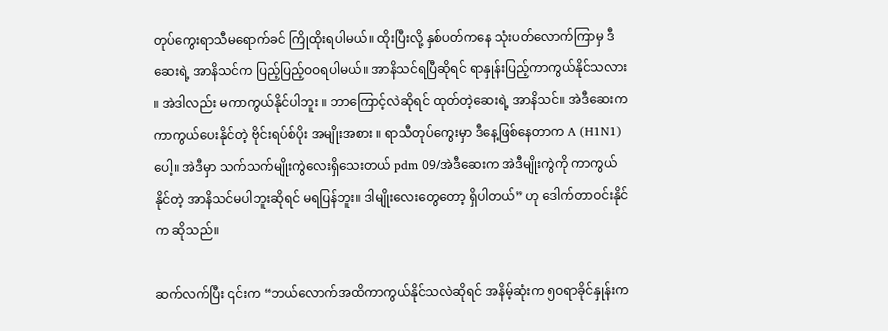တုပ်ကွေးရာသီမရောက်ခင် ကြိုထိုးရပါမယ်။ ထိုးပြီးလို့ နှစ်ပတ်ကနေ သုံးပတ်လောက်ကြာမှ ဒီဆေးရဲ့ အာနိသင်က ပြည့်ပြည့်ဝဝရပါမယ်။ အာနိသင်ရပြီဆိုရင် ရာနှုန်းပြည့်ကာကွယ်နိုင်သလား ။ အဲဒါလည်း မကာကွယ်နိုင်ပါဘူး ။ ဘာကြောင့်လဲဆိုရင် ထုတ်တဲ့ဆေးရဲ့ အာနိသင်။ အဲဒီဆေးက ကာကွယ်ပေးနိုင်တဲ့ ဗိုင်းရပ်စ်ပိုး အမျိုးအစား ။ ရာသီတုပ်ကွေးမှာ ဒီနေ့ဖြစ်နေတာက A (H1N1) ပေါ့။ အဲဒီမှာ သက်သက်မျိုးကွဲလေးရှိသေးတယ် pdm 09/အဲဒီဆေးက အဲဒီမျိုးကွဲကို ကာကွယ်နိုင်တဲ့ အာနိသင်မပါဘူးဆိုရင် မရပြန်ဘူး။ ဒါမျိုးလေးတွေတော့ ရှိပါတယ်” ဟု ဒေါက်တာဝင်းနိုင်က ဆိုသည်။

ဆက်လက်ပြီး ၎င်းက “ဘယ်လောက်အထိကာကွယ်နိုင်သလဲဆိုရင် အနိမ့်ဆုံးက ၅ဝရာခိုင်နှုန်းက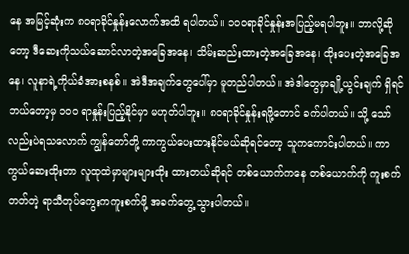နေ အမြင့်ဆုံးက ၈ဝရာခိုင်နှုန်းလောက်အထိ ရပါတယ်။ ၁ဝဝရာခိုင်နှုန်းအပြည့်မရပါဘူး။ ဘာလို့ဆိုတော့ ဒီဆေးကိုသယ်ဆောင်လာတဲ့အခြေအနေ၊ သိမ်းဆည်းထားတဲ့အခြေအနေ၊ ထိုးပေးတဲ့အခြေအနေ၊ လူနာရဲ့ကိုယ်ခံအားစနစ်။ အဲဒီအချက်တွေပေါ်မှာ မူတည်ပါတယ်။ အဲဒါတွေမှာချို့ယွင်းချက် ရှိရင်ဘယ်တော့မှ ၁၀၀ ရာနှုန်းပြည့်နိုင်မှာ မဟုတ်ပါဘူး။ ၈ဝရာခိုင်နှုန်းရဖို့တောင် ခက်ပါတယ်။ သို့ သော်လည်းပဲရသလောက် ကျွန်တော်တို့ ကာကွယ်ပေးထားနိုင်မယ်ဆိုရင်တော့ သူကကောင်းပါတယ်။ ကာကွယ်ဆေးထိုးတာ လူထုထဲမှာများများထိုး ထားတယ်ဆိုရင် တစ်ယောက်ကနေ တစ်ယောက်ကို ကူးစက်တတ်တဲ့ ရာသီတုပ်ကွေးကကူးစက်ဖို့ အခက်တွေ့သွားပါတယ်။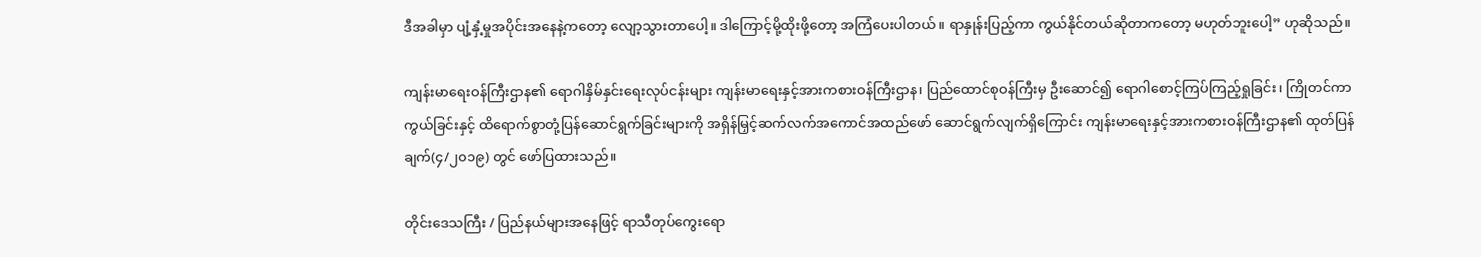ဒီအခါမှာ ပျံ့နှံ့မှုအပိုင်းအနေနဲ့ကတော့ လျော့သွားတာပေါ့။ ဒါကြောင့်မို့ထိုးဖို့တော့ အကြံပေးပါတယ်။ ရာနှုန်းပြည့်ကာ ကွယ်နိုင်တယ်ဆိုတာကတော့ မဟုတ်ဘူးပေါ့” ဟုဆိုသည်။

ကျန်းမာရေးဝန်ကြီးဌာန၏ ရောဂါနှိမ်နှင်းရေးလုပ်ငန်းများ ကျန်းမာရေးနှင့်အားကစားဝန်ကြီးဌာန၊ ပြည်ထောင်စုဝန်ကြီးမှ ဦးဆောင်၍ ရောဂါစောင့်ကြပ်ကြည့်ရှုခြင်း၊ ကြိုတင်ကာကွယ်ခြင်းနှင့် ထိရောက်စွာတုံ့ပြန်ဆောင်ရွက်ခြင်းများကို အရှိန်မြှင့်ဆက်လက်အကောင်အထည်ဖော် ဆောင်ရွက်လျက်ရှိကြောင်း ကျန်းမာရေးနှင့်အားကစားဝန်ကြီးဌာန၏ ထုတ်ပြန်ချက်(၄/၂၀၁၉) တွင် ဖော်ပြထားသည်။

တိုင်းဒေသကြီး / ပြည်နယ်များအနေဖြင့် ရာသီတုပ်ကွေးရော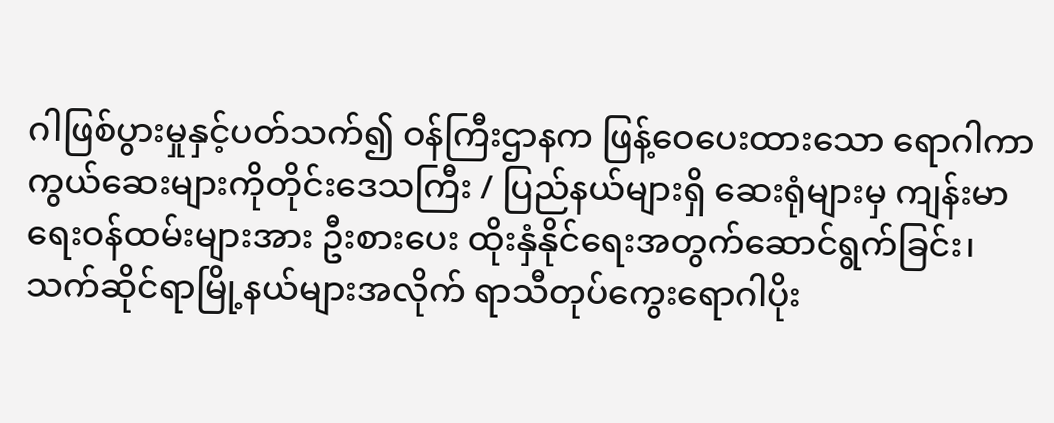ဂါဖြစ်ပွားမှုနှင့်ပတ်သက်၍ ဝန်ကြီးဌာနက ဖြန့်ဝေပေးထားသော ရောဂါကာကွယ်ဆေးများကိုတိုင်းဒေသကြီး / ပြည်နယ်များရှိ ဆေးရုံများမှ ကျန်းမာရေးဝန်ထမ်းများအား ဦးစားပေး ထိုးနှံနိုင်ရေးအတွက်ဆောင်ရွက်ခြင်း၊  သက်ဆိုင်ရာမြို့နယ်များအလိုက် ရာသီတုပ်ကွေးရောဂါပိုး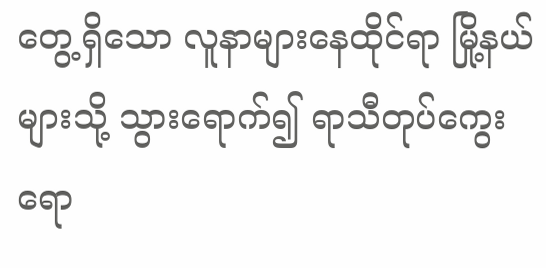တွေ့ရှိသော လူနာများနေထိုင်ရာ မြို့နယ်များသို့ သွားရောက်၍ ရာသီတုပ်ကွေးရော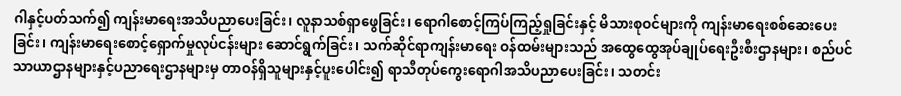ဂါနှင့်ပတ်သက်၍ ကျန်းမာရေးအသိပညာပေးခြင်း၊ လူနာသစ်ရှာဖွေခြင်း၊ ရောဂါစောင့်ကြပ်ကြည့်ရှုခြင်းနှင့် မိသားစုဝင်များကို ကျန်းမာရေးစစ်ဆေးပေးခြင်း၊ ကျန်းမာရေးစောင့်ရှောက်မှုလုပ်ငန်းများ ဆောင်ရွက်ခြင်း၊ သက်ဆိုင်ရာကျန်းမာရေး ဝန်ထမ်းများသည် အထွေထွေအုပ်ချုပ်ရေးဦးစီးဌာနများ၊ စည်ပင်သာယာဌာနများနှင့်ပညာရေးဌာနများမှ တာဝန်ရှိသူများနှင့်ပူးပေါင်း၍ ရာသီတုပ်ကွေးရောဂါအသိပညာပေးခြင်း၊ သတင်း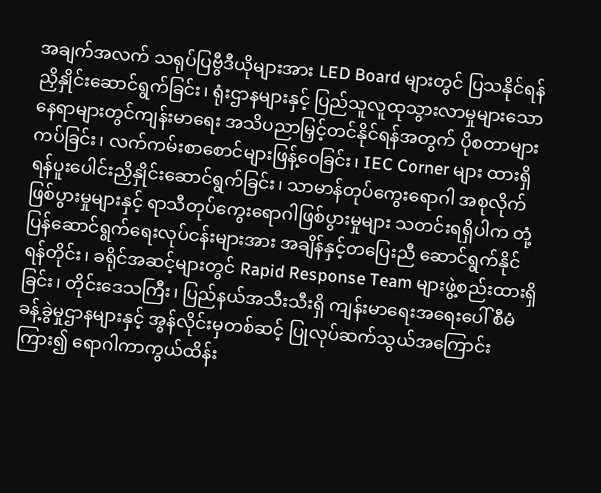အချက်အလက် သရုပ်ပြဗွီဒီယိုများအား LED Board များတွင် ပြသနိုင်ရန် ညှိနှိုင်းဆောင်ရွက်ခြင်း၊ ရုံးဌာနများနှင့် ပြည်သူလူထုသွားလာမှုများသော နေရာများတွင်ကျန်းမာရေး အသိပညာမြှင့်တင်နိုင်ရန်အတွက် ပိုစတာများကပ်ခြင်း၊ လက်ကမ်းစာစောင်များဖြန့်ဝေခြင်း၊ IEC Corner များ ထားရှိရန်ပူးပေါင်းညှိနှိုင်းဆောင်ရွက်ခြင်း၊ သာမာန်တုပ်ကွေးရောဂါ အစုလိုက်ဖြစ်ပွားမှုများနှင့် ရာသီတုပ်ကွေးရောဂါဖြစ်ပွားမှုများ သတင်းရရှိပါက တုံ့ပြန်ဆောင်ရွက်ရေးလုပ်ငန်းများအား အချိန်နှင့်တပြေးညီ ဆောင်ရွက်နိုင်ရန်တိုင်း၊ ခရိုင်အဆင့်များတွင် Rapid Response Team များဖွဲ့စည်းထားရှိခြင်း၊ တိုင်းဒေသကြီး၊ ပြည်နယ်အသီးသီးရှိ ကျန်းမာရေးအရေးပေါ် စီမံခန့်ခွဲမှုဌာနများနှင့် အွန်လိုင်းမှတစ်ဆင့် ပြုလုပ်ဆက်သွယ်အကြောင်းကြား၍ ရောဂါကာကွယ်ထိန်း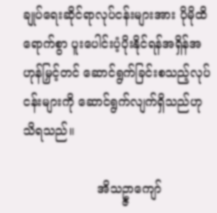ချုပ်ရေးဆိုင်ရာလုပ်ငန်းများအား ပိုမိုထိရောက်စွာ ပူးပေါင်းပံ့ပိုးနိုင်ရန်အရှိန်အဟုန်မြှင့်တင် ဆောင်ရွက်ခြင်းစသည့်လုပ်ငန်းများကို ဆောင်ရွက်လျက်ရှိသည်ဟု သိရသည်။

                   အိသဥ္ဇာကျော်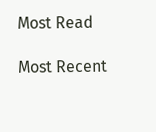Most Read

Most Recent